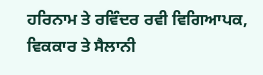ਹਰਿਨਾਮ ਤੇ ਰਵਿੰਦਰ ਰਵੀ ਵਿਗਿਆਪਕ, ਵਿਕਕਾਰ ਤੇ ਸੈਲਾਨੀ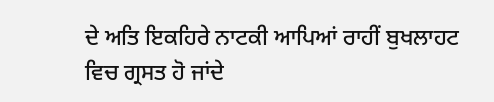ਦੇ ਅਤਿ ਇਕਹਿਰੇ ਨਾਟਕੀ ਆਪਿਆਂ ਰਾਹੀਂ ਬੁਖਲਾਹਟ ਵਿਚ ਗ੍ਰਸਤ ਹੋ ਜਾਂਦੇ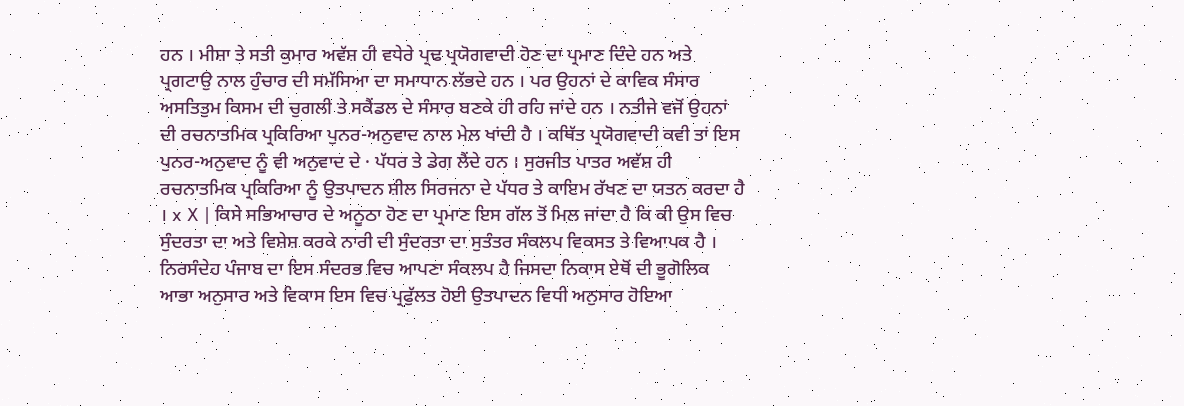ਹਨ । ਮੀਸ਼ਾ ਤੇ ਸਤੀ ਕੁਮਾਰ ਅਵੱਸ਼ ਹੀ ਵਧੇਰੇ ਪ੍ਰਢ ਪ੍ਰਯੋਗਵਾਦੀ ਹੋਣ ਦਾ ਪ੍ਰਮਾਣ ਦਿੰਦੇ ਹਨ ਅਤੇ ਪ੍ਰਗਟਾਉ ਨਾਲ ਹੁੰਚਾਰ ਦੀ ਸਮੱਸਿਆ ਦਾ ਸਮਾਧਾਨ ਲੱਭਦੇ ਹਨ । ਪਰ ਉਹਨਾਂ ਦੇ ਕਾਵਿਕ ਸੰਸਾਰ ਅਸਤਿਤੁਮ ਕਿਸਮ ਦੀ ਚੁਗਲੀ ਤੇ ਸਕੈਂਡਲ ਦੇ ਸੰਸਾਰ ਬਣਕੇ ਹੀ ਰਹਿ ਜਾਂਦੇ ਹਨ । ਨਤੀਜੇ ਵਜੋਂ ਉਹਨਾਂ ਦੀ ਰਚਨਾਤਮਿਕ ਪ੍ਰਕਿਰਿਆ ਪੁਨਰ-ਅਨੁਵਾਦ ਨਾਲ ਮੇਲ ਖਾਂਦੀ ਹੈ । ਕਥਿੱਤ ਪ੍ਰਯੋਗਵਾਦੀ ਕਵੀ ਤਾਂ ਇਸ ਪੁਨਰ-ਅਨੁਵਾਦ ਨੂੰ ਵੀ ਅਨੁਵਾਦ ਦੇ · ਪੱਧਰ ਤੇ ਡੇਗ ਲੈਂਦੇ ਹਨ । ਸੁਰਜੀਤ ਪਾਤਰ ਅਵੱਸ਼ ਹੀ ਰਚਨਾਤਮਿਕ ਪ੍ਰਕਿਰਿਆ ਨੂੰ ਉਤਪਾਦਨ ਸ਼ੀਲ ਸਿਰਜਨਾ ਦੇ ਪੱਧਰ ਤੇ ਕਾਇਮ ਰੱਖਣ ਦਾ ਯਤਨ ਕਰਦਾ ਹੈ । x X | ਕਿਸੇ ਸਭਿਆਚਾਰ ਦੇ ਅਨੂਠਾ ਹੋਣ ਦਾ ਪ੍ਰਮਾਣ ਇਸ ਗੱਲ ਤੋਂ ਮਿਲ ਜਾਂਦਾ ਹੈ ਕਿ ਕੀ ਉਸ ਵਿਚ ਸੁੰਦਰਤਾ ਦਾ ਅਤੇ ਵਿਸ਼ੇਸ਼ ਕਰਕੇ ਨਾਰੀ ਦੀ ਸੁੰਦਰਤਾ ਦਾ ਸੁਤੰਤਰ ਸੰਕਲਪ ਵਿਕਸਤ ਤੇ ਵਿਆਪਕ ਹੈ । ਨਿਰਸੰਦੇਹ ਪੰਜਾਬ ਦਾ ਇਸ ਸੰਦਰਭ ਵਿਚ ਆਪਣਾ ਸੰਕਲਪ ਹੈ ਜਿਸਦਾ ਨਿਕਾਸ ਏਥੋਂ ਦੀ ਭੂਗੋਲਿਕ ਆਭਾ ਅਨੁਸਾਰ ਅਤੇ ਵਿਕਾਸ ਇਸ ਵਿਚ ਪ੍ਰਫੁੱਲਤ ਹੋਈ ਉਤਪਾਦਨ ਵਿਧੀ ਅਨੁਸਾਰ ਹੋਇਆ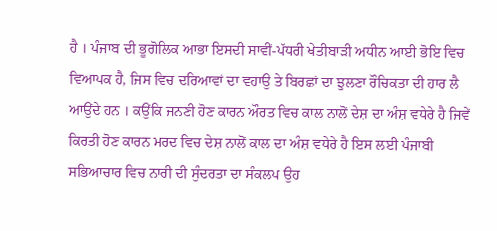ਹੈ । ਪੰਜਾਬ ਦੀ ਭੂਗੋਲਿਕ ਆਭਾ ਇਸਦੀ ਸਾਵੀਂ-ਪੱਧਰੀ ਖੇਤੀਬਾੜੀ ਅਧੀਨ ਆਈ ਭੋਇ ਵਿਚ ਵਿਆਪਕ ਹੈ, ਜਿਸ ਵਿਚ ਦਰਿਆਵਾਂ ਦਾ ਵਹਾਉ ਤੇ ਬਿਰਛਾਂ ਦਾ ਝੁਲਣਾ ਰੌਚਿਕਤਾ ਦੀ ਹਾਰ ਲੈ ਆਉਂਦੇ ਹਨ । ਕਉਂਕਿ ਜਨਣੀ ਹੋਣ ਕਾਰਨ ਔਰਤ ਵਿਚ ਕਾਲ ਨਾਲੋਂ ਦੇਸ਼ ਦਾ ਅੰਸ਼ ਵਧੇਰੇ ਹੈ ਜਿਵੇਂ ਕਿਰਤੀ ਹੋਣ ਕਾਰਨ ਮਰਦ ਵਿਚ ਦੇਸ਼ ਨਾਲੋਂ ਕਾਲ ਦਾ ਅੰਸ਼ ਵਧੇਰੇ ਹੈ ਇਸ ਲਈ ਪੰਜਾਬੀ ਸਭਿਆਚਾਰ ਵਿਚ ਨਾਰੀ ਦੀ ਸੁੰਦਰਤਾ ਦਾ ਸੰਕਲਪ ਉਹ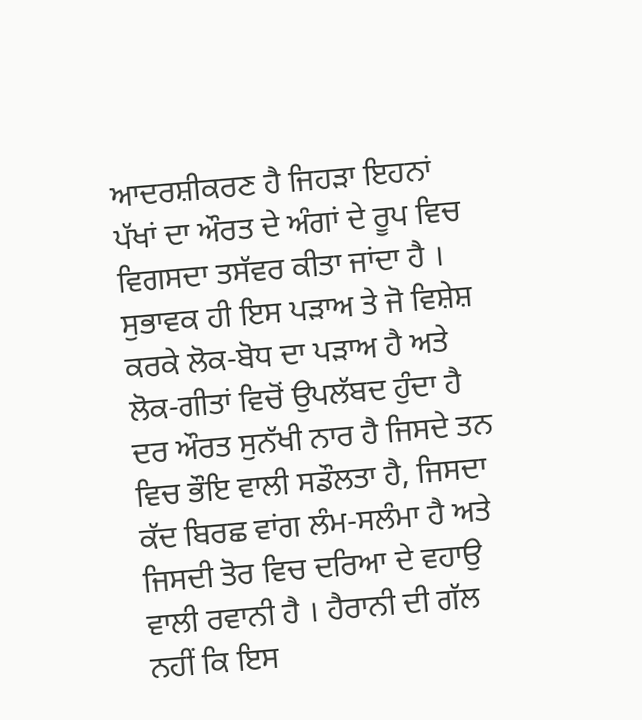ਆਦਰਸ਼ੀਕਰਣ ਹੈ ਜਿਹੜਾ ਇਹਨਾਂ ਪੱਖਾਂ ਦਾ ਔਰਤ ਦੇ ਅੰਗਾਂ ਦੇ ਰੂਪ ਵਿਚ ਵਿਗਸਦਾ ਤਸੱਵਰ ਕੀਤਾ ਜਾਂਦਾ ਹੈ । ਸੁਭਾਵਕ ਹੀ ਇਸ ਪੜਾਅ ਤੇ ਜੋ ਵਿਸ਼ੇਸ਼ ਕਰਕੇ ਲੋਕ-ਬੋਧ ਦਾ ਪੜਾਅ ਹੈ ਅਤੇ ਲੋਕ-ਗੀਤਾਂ ਵਿਚੋਂ ਉਪਲੱਬਦ ਹੁੰਦਾ ਹੈ ਦਰ ਔਰਤ ਸੁਨੱਖੀ ਨਾਰ ਹੈ ਜਿਸਦੇ ਤਨ ਵਿਚ ਭੌਇ ਵਾਲੀ ਸਡੌਲਤਾ ਹੈ, ਜਿਸਦਾ ਕੱਦ ਬਿਰਛ ਵਾਂਗ ਲੰਮ-ਸਲੰਮਾ ਹੈ ਅਤੇ ਜਿਸਦੀ ਤੋਰ ਵਿਚ ਦਰਿਆ ਦੇ ਵਹਾਉ ਵਾਲੀ ਰਵਾਨੀ ਹੈ । ਹੈਰਾਨੀ ਦੀ ਗੱਲ ਨਹੀਂ ਕਿ ਇਸ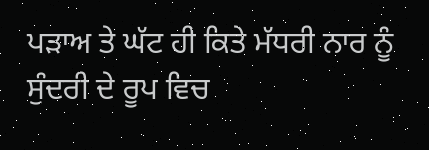ਪੜਾਅ ਤੇ ਘੱਟ ਹੀ ਕਿਤੇ ਮੱਧਰੀ ਨਾਰ ਨੂੰ ਸੁੰਦਰੀ ਦੇ ਰੂਪ ਵਿਚ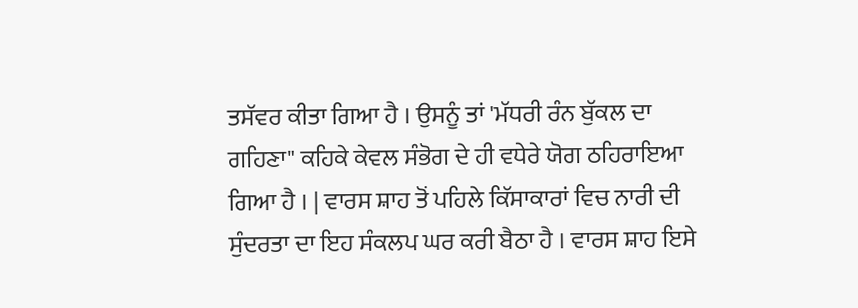ਤਸੱਵਰ ਕੀਤਾ ਗਿਆ ਹੈ । ਉਸਨੂੰ ਤਾਂ 'ਮੱਧਰੀ ਰੰਨ ਬੁੱਕਲ ਦਾ ਗਹਿਣਾ" ਕਹਿਕੇ ਕੇਵਲ ਸੰਭੋਗ ਦੇ ਹੀ ਵਧੇਰੇ ਯੋਗ ਠਹਿਰਾਇਆ ਗਿਆ ਹੈ । | ਵਾਰਸ ਸ਼ਾਹ ਤੋਂ ਪਹਿਲੇ ਕਿੱਸਾਕਾਰਾਂ ਵਿਚ ਨਾਰੀ ਦੀ ਸੁੰਦਰਤਾ ਦਾ ਇਹ ਸੰਕਲਪ ਘਰ ਕਰੀ ਬੈਠਾ ਹੈ । ਵਾਰਸ ਸ਼ਾਹ ਇਸੇ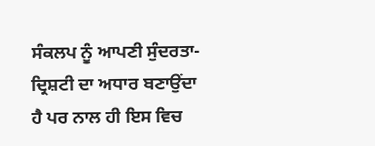ਸੰਕਲਪ ਨੂੰ ਆਪਣੀ ਸੁੰਦਰਤਾ-ਦ੍ਰਿਸ਼ਟੀ ਦਾ ਅਧਾਰ ਬਣਾਉਂਦਾ ਹੈ ਪਰ ਨਾਲ ਹੀ ਇਸ ਵਿਚ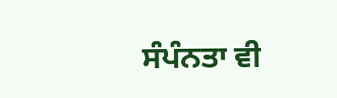ਸੰਪੰਨਤਾ ਵੀ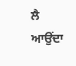ਲੈ ਆਉਂਦਾ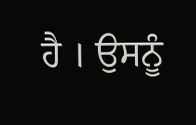ਹੈ । ਉਸਨੂੰ